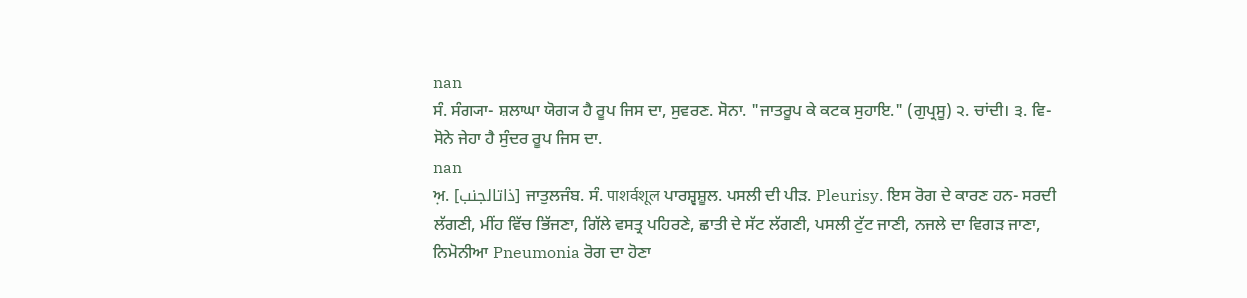nan
ਸੰ. ਸੰਗ੍ਯਾ- ਸ਼ਲਾਘਾ ਯੋਗ੍ਯ ਹੈ ਰੂਪ ਜਿਸ ਦਾ, ਸੁਵਰਣ. ਸੋਨਾ. "ਜਾਤਰੂਪ ਕੇ ਕਟਕ ਸੁਹਾਇ." (ਗੁਪ੍ਰਸੂ) ੨. ਚਾਂਦੀ। ੩. ਵਿ- ਸੋਨੇ ਜੇਹਾ ਹੈ ਸੁੰਦਰ ਰੂਪ ਜਿਸ ਦਾ.
nan
ਅ਼. [ذاتالجنب] ਜਾਤੁਲਜੰਬ. ਸੰ. पाशर्वशूल ਪਾਰਸ਼੍ਵਸ਼ੂਲ. ਪਸਲੀ ਦੀ ਪੀੜ. Pleurisy. ਇਸ ਰੋਗ ਦੇ ਕਾਰਣ ਹਨ- ਸਰਦੀ ਲੱਗਣੀ, ਮੀਂਹ ਵਿੱਚ ਭਿੱਜਣਾ, ਗਿੱਲੇ ਵਸਤ੍ਰ ਪਹਿਰਣੇ, ਛਾਤੀ ਦੇ ਸੱਟ ਲੱਗਣੀ, ਪਸਲੀ ਟੁੱਟ ਜਾਣੀ, ਨਜਲੇ ਦਾ ਵਿਗੜ ਜਾਣਾ, ਨਿਮੋਨੀਆ Pneumonia ਰੋਗ ਦਾ ਹੋਣਾ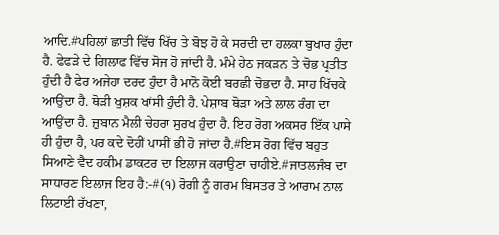ਆਦਿ.#ਪਹਿਲਾਂ ਛਾਤੀ ਵਿੱਚ ਖਿੱਚ ਤੇ ਬੋਝ ਹੋ ਕੇ ਸਰਦੀ ਦਾ ਹਲਕਾ ਬੁਖਾਰ ਹੁੰਦਾ ਹੈ. ਫੇਫੜੇ ਦੇ ਗਿਲਾਫ ਵਿੱਚ ਸੋਜ ਹੋ ਜਾਂਦੀ ਹੈ. ਮੰਮੇ ਹੇਠ ਜਕੜਨ ਤੇ ਚੋਭ ਪ੍ਰਤੀਤ ਹੁੰਦੀ ਹੈ ਫੇਰ ਅਜੇਹਾ ਦਰਦ ਹੁੰਦਾ ਹੈ ਮਾਨੋ ਕੋਈ ਬਰਛੀ ਚੋਭਦਾ ਹੈ. ਸਾਹ ਖਿੱਚਕੇ ਆਉਂਦਾ ਹੈ. ਥੋੜੀ ਖੁਸ਼ਕ ਖਾਂਸੀ ਹੁੰਦੀ ਹੈ. ਪੇਸ਼ਾਬ ਥੋੜਾ ਅਤੇ ਲਾਲ ਰੰਗ ਦਾ ਆਉਂਦਾ ਹੈ. ਜ਼ੁਬਾਨ ਮੈਲੀ ਚੇਹਰਾ ਸੁਰਖ ਹੁੰਦਾ ਹੈ. ਇਹ ਰੋਗ ਅਕਸਰ ਇੱਕ ਪਾਸੇ ਹੀ ਹੁੰਦਾ ਹੈ, ਪਰ ਕਦੇ ਦੋਹੀਂ ਪਾਸੀਂ ਭੀ ਹੋ ਜਾਂਦਾ ਹੈ.#ਇਸ ਰੋਗ ਵਿੱਚ ਬਹੁਤ ਸਿਆਣੇ ਵੈਦ ਹਕੀਮ ਡਾਕਟਰ ਦਾ ਇਲਾਜ ਕਰਾਉਣਾ ਚਾਹੀਏ.#ਜਾਤਲਜੰਬ ਦਾ ਸਾਧਾਰਣ ਇਲਾਜ ਇਹ ਹੈ:-#(੧) ਰੋਗੀ ਨੂੰ ਗਰਮ ਬਿਸਤਰ ਤੇ ਆਰਾਮ ਨਾਲ ਲਿਟਾਈ ਰੱਖਣਾ,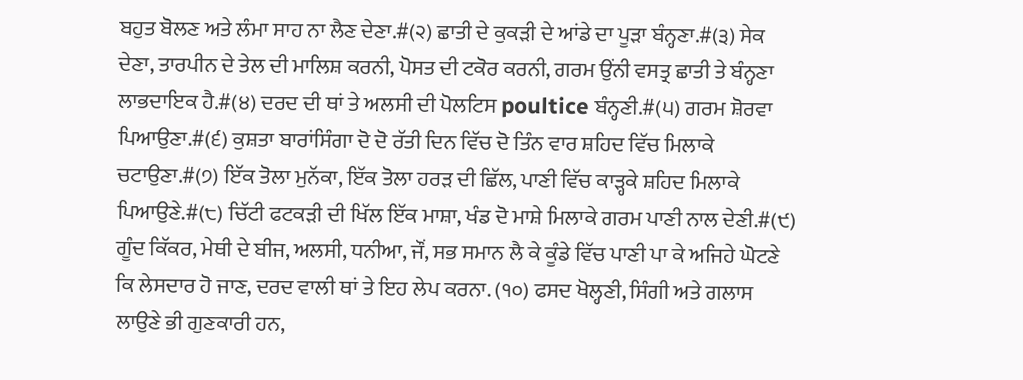ਬਹੁਤ ਬੋਲਣ ਅਤੇ ਲੰਮਾ ਸਾਹ ਨਾ ਲੈਣ ਦੇਣਾ.#(੨) ਛਾਤੀ ਦੇ ਕੁਕੜੀ ਦੇ ਆਂਡੇ ਦਾ ਪੂੜਾ ਬੰਨ੍ਹਣਾ.#(੩) ਸੇਕ ਦੇਣਾ, ਤਾਰਪੀਨ ਦੇ ਤੇਲ ਦੀ ਮਾਲਿਸ਼ ਕਰਨੀ, ਪੋਸਤ ਦੀ ਟਕੋਰ ਕਰਨੀ, ਗਰਮ ਉਂਨੀ ਵਸਤ੍ਰ ਛਾਤੀ ਤੇ ਬੰਨ੍ਹਣਾ ਲਾਭਦਾਇਕ ਹੈ.#(੪) ਦਰਦ ਦੀ ਥਾਂ ਤੇ ਅਲਸੀ ਦੀ ਪੋਲਟਿਸ poultice ਬੰਨ੍ਹਣੀ.#(੫) ਗਰਮ ਸ਼ੋਰਵਾ ਪਿਆਉਣਾ.#(੬) ਕੁਸ਼ਤਾ ਬਾਰਾਂਸਿੰਗਾ ਦੋ ਦੋ ਰੱਤੀ ਦਿਨ ਵਿੱਚ ਦੋ ਤਿੰਨ ਵਾਰ ਸ਼ਹਿਦ ਵਿੱਚ ਮਿਲਾਕੇ ਚਟਾਉਣਾ.#(੭) ਇੱਕ ਤੋਲਾ ਮੁਨੱਕਾ, ਇੱਕ ਤੋਲਾ ਹਰੜ ਦੀ ਛਿੱਲ, ਪਾਣੀ ਵਿੱਚ ਕਾੜ੍ਹਕੇ ਸ਼ਹਿਦ ਮਿਲਾਕੇ ਪਿਆਉਣੇ.#(੮) ਚਿੱਟੀ ਫਟਕੜੀ ਦੀ ਖਿੱਲ ਇੱਕ ਮਾਸ਼ਾ, ਖੰਡ ਦੋ ਮਾਸ਼ੇ ਮਿਲਾਕੇ ਗਰਮ ਪਾਣੀ ਨਾਲ ਦੇਣੀ.#(੯) ਗੂੰਦ ਕਿੱਕਰ, ਮੇਥੀ ਦੇ ਬੀਜ, ਅਲਸੀ, ਧਨੀਆ, ਜੌਂ, ਸਭ ਸਮਾਨ ਲੈ ਕੇ ਕੂੰਡੇ ਵਿੱਚ ਪਾਣੀ ਪਾ ਕੇ ਅਜਿਹੇ ਘੋਟਣੇ ਕਿ ਲੇਸਦਾਰ ਹੋ ਜਾਣ, ਦਰਦ ਵਾਲੀ ਥਾਂ ਤੇ ਇਹ ਲੇਪ ਕਰਨਾ. (੧੦) ਫਸਦ ਖੋਲ੍ਹਣੀ, ਸਿੰਗੀ ਅਤੇ ਗਲਾਸ ਲਾਉਣੇ ਭੀ ਗੁਣਕਾਰੀ ਹਨ,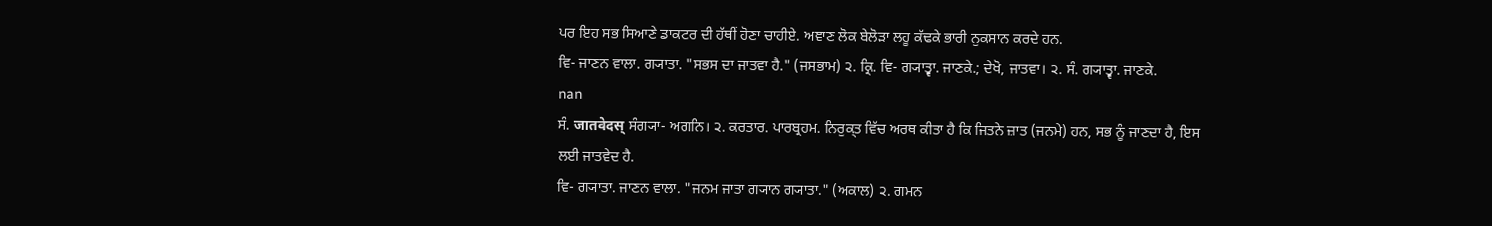ਪਰ ਇਹ ਸਭ ਸਿਆਣੇ ਡਾਕਟਰ ਦੀ ਹੱਥੀਂ ਹੋਣਾ ਚਾਹੀਏ. ਅਞਾਣ ਲੋਕ ਬੇਲੋੜਾ ਲਹੂ ਕੱਢਕੇ ਭਾਰੀ ਨੁਕਸਾਨ ਕਰਦੇ ਹਨ.
ਵਿ- ਜਾਣਨ ਵਾਲਾ. ਗ੍ਯਾਤਾ. "ਸਭਸ ਦਾ ਜਾਤਵਾ ਹੈ." (ਜਸਭਾਮ) ੨. ਕ੍ਰਿ. ਵਿ- ਗ੍ਯਾਤ੍ਵਾ. ਜਾਣਕੇ.; ਦੇਖੋ, ਜਾਤਵਾ। ੨. ਸੰ. ਗ੍ਯਾਤ੍ਵਾ. ਜਾਣਕੇ.
nan
ਸੰ. जातवेदस् ਸੰਗ੍ਯਾ- ਅਗਨਿ। ੨. ਕਰਤਾਰ. ਪਾਰਬ੍ਰਹਮ. ਨਿਰੁਕ੍ਤ ਵਿੱਚ ਅਰਥ ਕੀਤਾ ਹੈ ਕਿ ਜਿਤਨੇ ਜ਼ਾਤ (ਜਨਮੇ) ਹਨ, ਸਭ ਨੂੰ ਜਾਣਦਾ ਹੈ, ਇਸ ਲਈ ਜਾਤਵੇਦ ਹੈ.
ਵਿ- ਗ੍ਯਾਤਾ. ਜਾਣਨ ਵਾਲਾ. "ਜਨਮ ਜਾਤਾ ਗ੍ਯਾਨ ਗ੍ਯਾਤਾ." (ਅਕਾਲ) ੨. ਗਮਨ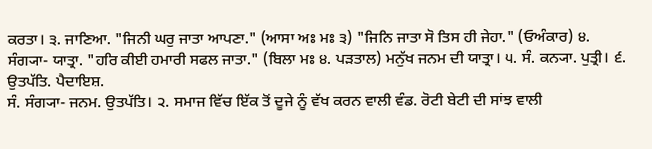ਕਰਤਾ। ੩. ਜਾਣਿਆ. "ਜਿਨੀ ਘਰੁ ਜਾਤਾ ਆਪਣਾ." (ਆਸਾ ਅਃ ਮਃ ੩) "ਜਿਨਿ ਜਾਤਾ ਸੋ ਤਿਸ ਹੀ ਜੇਹਾ." (ਓਅੰਕਾਰ) ੪. ਸੰਗ੍ਯਾ- ਯਾਤ੍ਰਾ. "ਹਰਿ ਕੀਈ ਹਮਾਰੀ ਸਫਲ ਜਾਤਾ." (ਬਿਲਾ ਮਃ ੪. ਪੜਤਾਲ) ਮਨੁੱਖ ਜਨਮ ਦੀ ਯਾਤ੍ਰਾ। ੫. ਸੰ. ਕਨ੍ਯਾ. ਪੁਤ੍ਰੀ। ੬. ਉਤਪੱਤਿ. ਪੈਦਾਇਸ਼.
ਸੰ. ਸੰਗ੍ਯਾ- ਜਨਮ. ਉਤਪੱਤਿ। ੨. ਸਮਾਜ ਵਿੱਚ ਇੱਕ ਤੋਂ ਦੂਜੇ ਨੂੰ ਵੱਖ ਕਰਨ ਵਾਲੀ ਵੰਡ. ਰੋਟੀ ਬੇਟੀ ਦੀ ਸਾਂਝ ਵਾਲੀ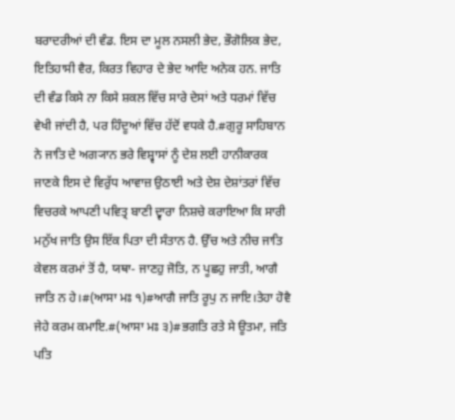ਬਰਾਦਰੀਆਂ ਦੀ ਵੰਡ. ਇਸ ਦਾ ਮੂਲ ਨਸਲੀ ਭੇਦ, ਭੌਗੋਲਿਕ ਭੇਦ, ਇਤਿਹਾਸੀ ਵੈਰ, ਕਿਰਤ ਵਿਹਾਰ ਦੇ ਭੇਦ ਆਦਿ ਅਨੇਕ ਹਨ. ਜਾਤਿ ਦੀ ਵੰਡ ਕਿਸੇ ਨਾ ਕਿਸੇ ਸ਼ਕਲ ਵਿੱਚ ਸਾਰੇ ਦੇਸਾਂ ਅਤੇ ਧਰਮਾਂ ਵਿੱਚ ਵੇਖੀ ਜਾਂਦੀ ਹੈ, ਪਰ ਹਿੰਦੂਆਂ ਵਿੱਚ ਹੱਦੋਂ ਵਧਕੇ ਹੈ.#ਗੁਰੂ ਸਾਹਿਬਾਨ ਨੇ ਜਾਤਿ ਦੇ ਅਗ੍ਯਾਨ ਭਰੇ ਵਿਸ਼੍ਵਾਸਾਂ ਨੂੰ ਦੇਸ਼ ਲਈ ਹਾਨੀਕਾਰਕ ਜਾਣਕੇ ਇਸ ਦੇ ਵਿਰੁੱਧ ਆਵਾਜ਼ ਉਠਾਈ ਅਤੇ ਦੇਸ਼ ਦੇਸ਼ਾਂਤਰਾਂ ਵਿੱਚ ਵਿਚਰਕੇ ਆਪਣੀ ਪਵਿਤ੍ਰ ਬਾਣੀ ਦ੍ਵਾਰਾ ਨਿਸ਼ਚੇ ਕਰਾਇਆ ਕਿ ਸਾਰੀ ਮਨੁੱਖ ਜਾਤਿ ਉਸ ਇੱਕ ਪਿਤਾ ਦੀ ਸੰਤਾਨ ਹੈ. ਉੱਚ ਅਤੇ ਨੀਚ ਜਾਤਿ ਕੇਵਲ ਕਰਮਾਂ ਤੋਂ ਹੈ, ਯਥਾ- ਜਾਣਹੁ ਜੋਤਿ, ਨ ਪੂਛਹੁ ਜਾਤੀ, ਆਗੈ ਜਾਤਿ ਨ ਹੇ।#(ਆਸਾ ਮਃ ੧)#ਆਗੈ ਜਾਤਿ ਰੂਪੁ ਨ ਜਾਇ।ਤੇਹਾ ਹੋਵੈ ਜੇਹੇ ਕਰਮ ਕਮਾਇ.#(ਆਸਾ ਮਃ ੩)#ਭਗਤਿ ਰਤੇ ਸੇ ਊਤਮਾ, ਜਤਿ ਪਤਿ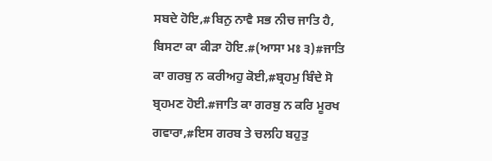ਸਬਦੇ ਹੋਇ,#ਬਿਨੁ ਨਾਵੈ ਸਭ ਨੀਚ ਜਾਤਿ ਹੈ, ਬਿਸਟਾ ਕਾ ਕੀੜਾ ਹੋਇ.#(ਆਸਾ ਮਃ ੩)#ਜਾਤਿ ਕਾ ਗਰਬੁ ਨ ਕਰੀਅਹੁ ਕੋਈ,#ਬ੍ਰਹਮੁ ਬਿੰਦੇ ਸੋ ਬ੍ਰਹਮਣ ਹੋਈ.#ਜਾਤਿ ਕਾ ਗਰਬੁ ਨ ਕਰਿ ਮੂਰਖ ਗਵਾਰਾ,#ਇਸ ਗਰਬ ਤੇ ਚਲਹਿ ਬਹੁਤੁ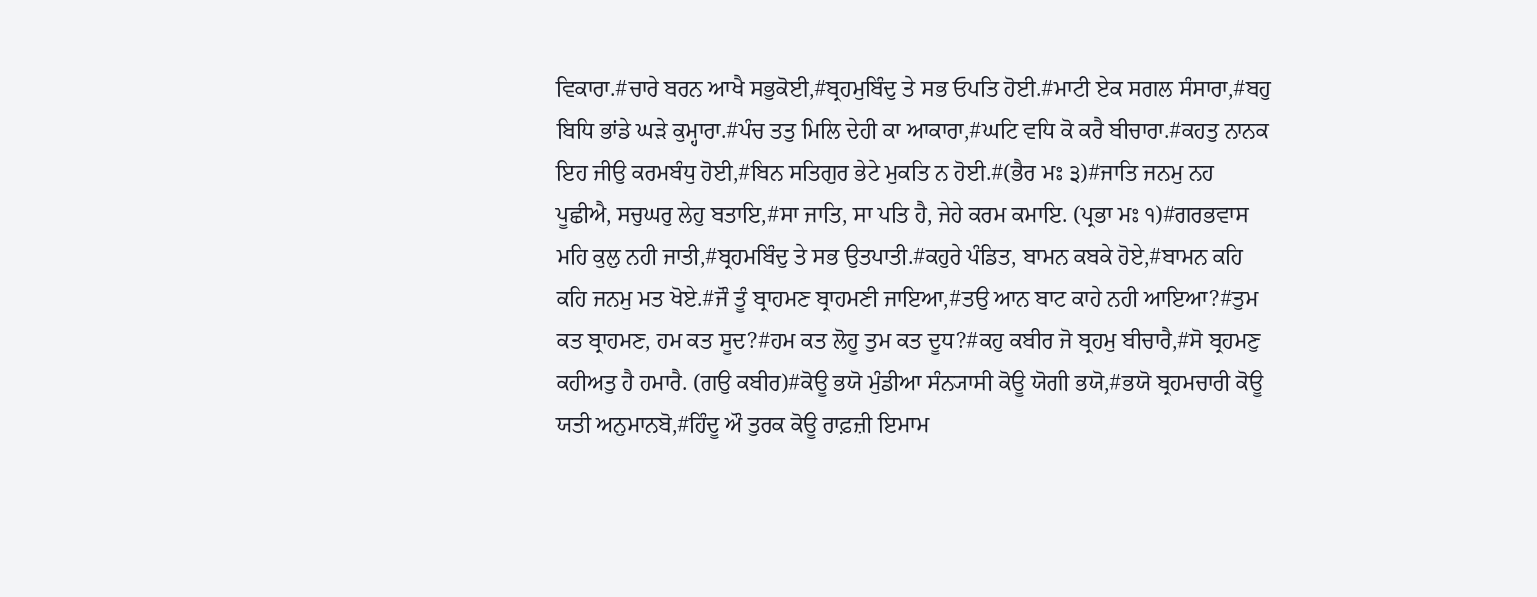ਵਿਕਾਰਾ.#ਚਾਰੇ ਬਰਨ ਆਖੈ ਸਭੁਕੋਈ,#ਬ੍ਰਹਮੁਬਿੰਦੁ ਤੇ ਸਭ ਓਪਤਿ ਹੋਈ.#ਮਾਟੀ ਏਕ ਸਗਲ ਸੰਸਾਰਾ,#ਬਹੁ ਬਿਧਿ ਭਾਂਡੇ ਘੜੇ ਕੁਮ੍ਹਾਰਾ.#ਪੰਚ ਤਤੁ ਮਿਲਿ ਦੇਹੀ ਕਾ ਆਕਾਰਾ,#ਘਟਿ ਵਧਿ ਕੋ ਕਰੈ ਬੀਚਾਰਾ.#ਕਹਤੁ ਨਾਨਕ ਇਹ ਜੀਉ ਕਰਮਬੰਧੁ ਹੋਈ,#ਬਿਨ ਸਤਿਗੁਰ ਭੇਟੇ ਮੁਕਤਿ ਨ ਹੋਈ.#(ਭੈਰ ਮਃ ੩)#ਜਾਤਿ ਜਨਮੁ ਨਹ ਪੂਛੀਐ, ਸਚੁਘਰੁ ਲੇਹੁ ਬਤਾਇ,#ਸਾ ਜਾਤਿ, ਸਾ ਪਤਿ ਹੈ, ਜੇਹੇ ਕਰਮ ਕਮਾਇ. (ਪ੍ਰਭਾ ਮਃ ੧)#ਗਰਭਵਾਸ ਮਹਿ ਕੁਲੁ ਨਹੀ ਜਾਤੀ,#ਬ੍ਰਹਮਬਿੰਦੁ ਤੇ ਸਭ ਉਤਪਾਤੀ.#ਕਹੁਰੇ ਪੰਡਿਤ, ਬਾਮਨ ਕਬਕੇ ਹੋਏ,#ਬਾਮਨ ਕਹਿ ਕਹਿ ਜਨਮੁ ਮਤ ਖੋਏ.#ਜੌ ਤੂੰ ਬ੍ਰਾਹਮਣ ਬ੍ਰਾਹਮਣੀ ਜਾਇਆ,#ਤਉ ਆਨ ਬਾਟ ਕਾਹੇ ਨਹੀ ਆਇਆ?#ਤੁਮ ਕਤ ਬ੍ਰਾਹਮਣ, ਹਮ ਕਤ ਸੂਦ?#ਹਮ ਕਤ ਲੋਹੂ ਤੁਮ ਕਤ ਦੂਧ?#ਕਹੁ ਕਬੀਰ ਜੋ ਬ੍ਰਹਮੁ ਬੀਚਾਰੈ,#ਸੋ ਬ੍ਰਹਮਣੁ ਕਹੀਅਤੁ ਹੈ ਹਮਾਰੈ. (ਗਉ ਕਬੀਰ)#ਕੋਊ ਭਯੋ ਮੁੰਡੀਆ ਸੰਨ੍ਯਾਸੀ ਕੋਊ ਯੋਗੀ ਭਯੋ,#ਭਯੋ ਬ੍ਰਹਮਚਾਰੀ ਕੋਊ ਯਤੀ ਅਨੁਮਾਨਬੋ,#ਹਿੰਦੂ ਔ ਤੁਰਕ ਕੋਊ ਰਾਫ਼ਜ਼ੀ ਇਮਾਮ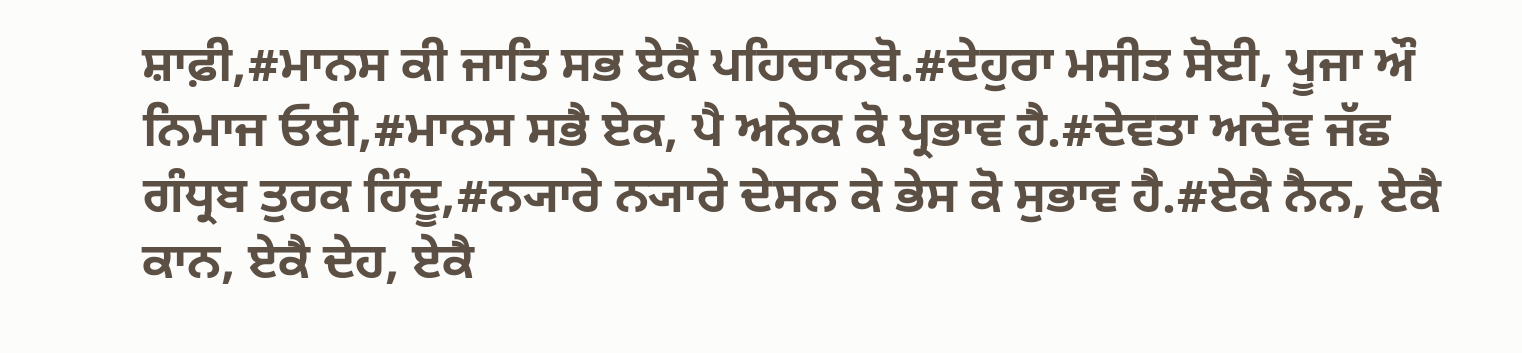ਸ਼ਾਫ਼ੀ,#ਮਾਨਸ ਕੀ ਜਾਤਿ ਸਭ ਏਕੈ ਪਹਿਚਾਨਬੋ.#ਦੇਹੁਰਾ ਮਸੀਤ ਸੋਈ, ਪੂਜਾ ਔ ਨਿਮਾਜ ਓਈ,#ਮਾਨਸ ਸਭੈ ਏਕ, ਪੈ ਅਨੇਕ ਕੋ ਪ੍ਰਭਾਵ ਹੈ.#ਦੇਵਤਾ ਅਦੇਵ ਜੱਛ ਗੰਧ੍ਰਬ ਤੁਰਕ ਹਿੰਦੂ,#ਨ੍ਯਾਰੇ ਨ੍ਯਾਰੇ ਦੇਸਨ ਕੇ ਭੇਸ ਕੋ ਸੁਭਾਵ ਹੈ.#ਏਕੈ ਨੈਨ, ਏਕੈ ਕਾਨ, ਏਕੈ ਦੇਹ, ਏਕੈ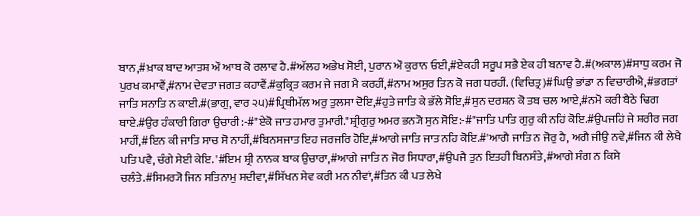ਬਾਨ,#ਖ਼ਾਕ ਬਾਦ ਆਤਸ਼ ਔ ਆਬ ਕੋ ਰਲਾਵ ਹੈ.#ਅੱਲਹ ਅਭੇਖ ਸੋਈ, ਪੁਰਾਨ ਔ ਕੁਰਾਨ ਓਈ,#ਏਕਹੀ ਸਰੂਪ ਸਭੈ ਏਕ ਹੀ ਬਨਾਵ ਹੈ.#(ਅਕਾਲ)#ਸਾਧੁ ਕਰਮ ਜੋ ਪੁਰਖ ਕਮਾਵੈਂ,#ਨਾਮ ਦੇਵਤਾ ਜਗਤ ਕਹਾਵੈਂ.#ਕੁਕ੍ਰਿਤ ਕਰਮ ਜੇ ਜਗ ਮੈ ਕਰਹੀਂ,#ਨਾਮ ਅਸੁਰ ਤਿਨ ਕੋ ਜਗ ਧਰਹੀਂ. (ਵਿਚਿਤ੍ਰ)#ਘਿਉ ਭਾਂਡਾ ਨ ਵਿਚਾਰੀਐ,#ਭਗਤਾਂ ਜਾਤਿ ਸਨਾਤਿ ਨ ਕਾਈ.#(ਭਾਗੁ, ਵਾਰ ੨੫)#ਪ੍ਰਿਥੀਮੱਲ ਅਰੁ ਤੁਲਸਾ ਦੋਇ,#ਹੁਤੇ ਜਾਤਿ ਕੇ ਭੱਲੇ ਸੋਇ,#ਸੁਨ ਦਰਸ਼ਨ ਕੋ ਤਬ ਚਲ ਆਏ,#ਨਮੋ ਕਰੀ ਬੈਠੇ ਢਿਗ ਥਾਏ.#ਉਰ ਹੰਕਾਰੀ ਗਿਰਾ ਉਚਾਰੀ:-#"ਏਕੋ ਜਾਤ ਹਮਾਰ ਤੁਮਾਰੀ."ਸ਼੍ਰੀਗੁਰੁ ਅਮਰ ਭਨ੍ਯੋ ਸੁਨ ਸੋਇ:-#"ਜਾਤਿ ਪਾਤਿ ਗੁਰੁ ਕੀ ਨਹਿਂ ਕੋਇ.#ਉਪਜਹਿਂ ਜੇ ਸ਼ਰੀਰ ਜਗ ਮਾਹੀਂ,#ਇਨ ਕੀ ਜਾਤਿ ਸਾਚ ਸੋ ਨਾਹੀਂ,#ਬਿਨਸਜਾਤ ਇਹ ਜਰਜਰਿ ਹੋਇ,#ਆਗੇ ਜਾਤਿ ਜਾਤ ਨਹਿ ਕੋਇ.#'ਆਗੈ ਜਾਤਿ ਨ ਜੋਰੁ ਹੈ, ਅਗੈ ਜੀਉ ਨਵੇ,#ਜਿਨ ਕੀ ਲੇਖੈ ਪਤਿ ਪਵੈ, ਚੰਗੇ ਸੇਈ ਕੇਇ. '#ਇਮ ਸ਼੍ਰੀ ਨਾਨਕ ਬਾਕ ਉਚਾਰਾ,#ਆਗੇ ਜਾਤਿ ਨ ਜੋਰ ਸਿਧਾਰਾ,#ਉਪਜੈ ਤੁਨ ਇਤਹੀ ਬਿਨਸੰਤੇ,#ਆਗੇ ਸੰਗ ਨ ਕਿਸੇ ਚਲੰਤੇ.#ਸਿਮਰ੍ਯੋ ਜਿਨ ਸਤਿਨਾਮੁ ਸਦੀਵਾ,#ਸਿੱਖਨ ਸੇਵ ਕਰੀ ਮਨ ਨੀਵਾਂ,#ਤਿਨ ਕੀ ਪਤ ਲੇਖੇ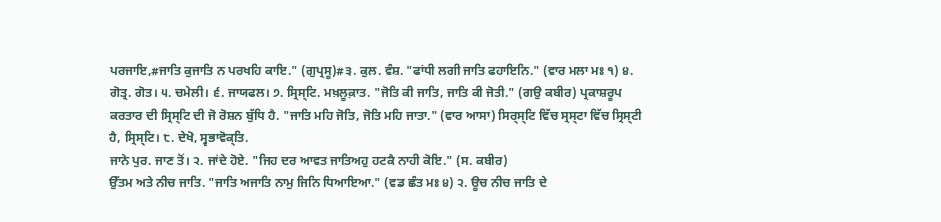ਪਰਜਾਇ,#ਜਾਤਿ ਕੁਜਾਤਿ ਨ ਪਰਖਹਿ ਕਾਇ." (ਗੁਪ੍ਰਸੂ)#੩. ਕੁਲ. ਵੰਸ਼. "ਫਾਂਧੀ ਲਗੀ ਜਾਤਿ ਫਹਾਇਨਿ." (ਵਾਰ ਮਲਾ ਮਃ ੧) ੪. ਗੋਤ੍ਰ. ਗੋਤ। ੫. ਚਮੇਲੀ। ੬. ਜਾਯਫਲ। ੭. ਸ੍ਰਿਸ੍ਟਿ. ਮਖ਼ਲੂਕ਼ਾਤ. "ਜੋਤਿ ਕੀ ਜਾਤਿ, ਜਾਤਿ ਕੀ ਜੋਤੀ." (ਗਉ ਕਬੀਰ) ਪ੍ਰਕਾਸ਼ਰੂਪ ਕਰਤਾਰ ਦੀ ਸ੍ਰਿਸ੍ਟਿ ਦੀ ਜੋ ਰੋਸ਼ਨ ਬੁੱਧਿ ਹੈ. "ਜਾਤਿ ਮਹਿ ਜੋਤਿ, ਜੋਤਿ ਮਹਿ ਜਾਤਾ." (ਵਾਰ ਆਸਾ) ਸਿਰ੍ਸ੍ਟਿ ਵਿੱਚ ਸ੍ਰਸ੍ਟਾ ਵਿੱਚ ਸ੍ਰਿਸ੍ਟੀ ਹੈ, ਸ੍ਰਿਸ੍ਟਿ। ੮. ਦੇਖੋ, ਸ੍ਵਭਾਵੋਕ੍ਤਿ.
ਜਾਨੇ ਪੁਰ. ਜਾਣ ਤੋਂ। ੨. ਜਾਂਦੇ ਹੋਏ. "ਜਿਹ ਦਰ ਆਵਤ ਜਾਤਿਅਹੁ ਹਟਕੈ ਨਾਹੀ ਕੋਇ." (ਸ. ਕਬੀਰ)
ਉੱਤਮ ਅਤੇ ਨੀਚ ਜਾਤਿ. "ਜਾਤਿ ਅਜਾਤਿ ਨਾਮੁ ਜਿਨਿ ਧਿਆਇਆ." (ਵਡ ਛੰਤ ਮਃ ੪) ੨. ਊਚ ਨੀਚ ਜਾਤਿ ਦੇ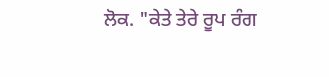ਲੋਕ. "ਕੇਤੇ ਤੇਰੇ ਰੂਪ ਰੰਗ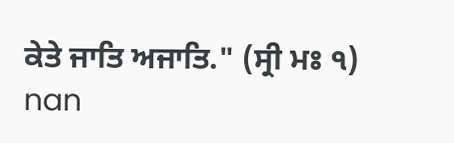ਕੇਤੇ ਜਾਤਿ ਅਜਾਤਿ." (ਸ੍ਰੀ ਮਃ ੧)
nan